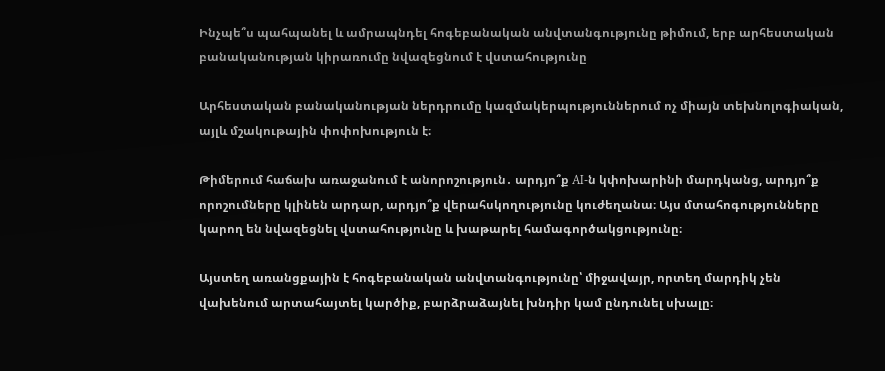Ինչպե՞ս պահպանել և ամրապնդել հոգեբանական անվտանգությունը թիմում, երբ արհեստական բանականության կիրառումը նվազեցնում է վստահությունը

Արհեստական բանականության ներդրումը կազմակերպություններում ոչ միայն տեխնոլոգիական, այլև մշակութային փոփոխություն է։

Թիմերում հաճախ առաջանում է անորոշություն․ արդյո՞ք AI-ն կփոխարինի մարդկանց, արդյո՞ք որոշումները կլինեն արդար, արդյո՞ք վերահսկողությունը կուժեղանա։ Այս մտահոգությունները կարող են նվազեցնել վստահությունը և խաթարել համագործակցությունը։

Այստեղ առանցքային է հոգեբանական անվտանգությունը՝ միջավայր, որտեղ մարդիկ չեն վախենում արտահայտել կարծիք, բարձրաձայնել խնդիր կամ ընդունել սխալը։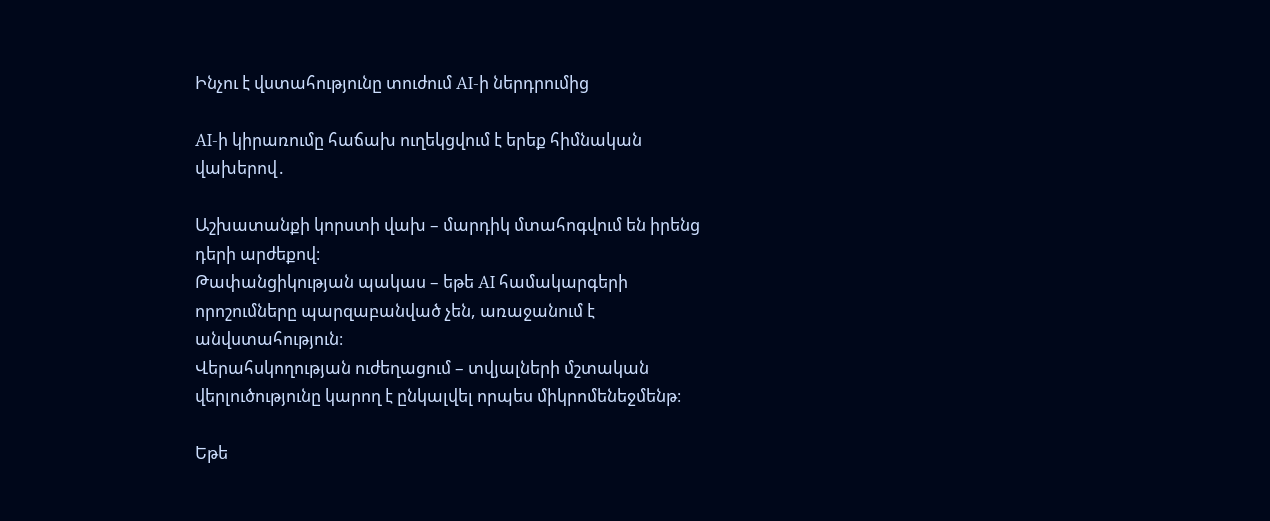Ինչու է վստահությունը տուժում AI-ի ներդրումից

AI-ի կիրառումը հաճախ ուղեկցվում է երեք հիմնական վախերով․

Աշխատանքի կորստի վախ – մարդիկ մտահոգվում են իրենց դերի արժեքով։
Թափանցիկության պակաս – եթե AI համակարգերի որոշումները պարզաբանված չեն, առաջանում է անվստահություն։
Վերահսկողության ուժեղացում – տվյալների մշտական վերլուծությունը կարող է ընկալվել որպես միկրոմենեջմենթ։

Եթե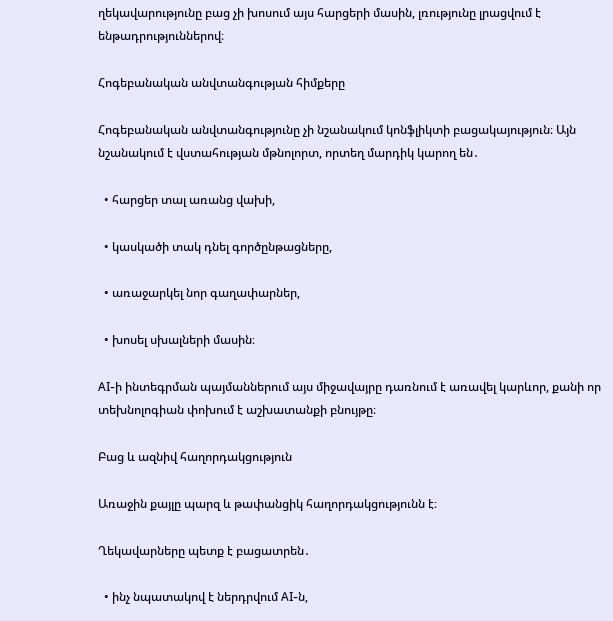ղեկավարությունը բաց չի խոսում այս հարցերի մասին, լռությունը լրացվում է ենթադրություններով։

Հոգեբանական անվտանգության հիմքերը

Հոգեբանական անվտանգությունը չի նշանակում կոնֆլիկտի բացակայություն։ Այն նշանակում է վստահության մթնոլորտ, որտեղ մարդիկ կարող են․

  • հարցեր տալ առանց վախի,

  • կասկածի տակ դնել գործընթացները,

  • առաջարկել նոր գաղափարներ,

  • խոսել սխալների մասին։

AI-ի ինտեգրման պայմաններում այս միջավայրը դառնում է առավել կարևոր, քանի որ տեխնոլոգիան փոխում է աշխատանքի բնույթը։

Բաց և ազնիվ հաղորդակցություն

Առաջին քայլը պարզ և թափանցիկ հաղորդակցությունն է։

Ղեկավարները պետք է բացատրեն․

  • ինչ նպատակով է ներդրվում AI-ն,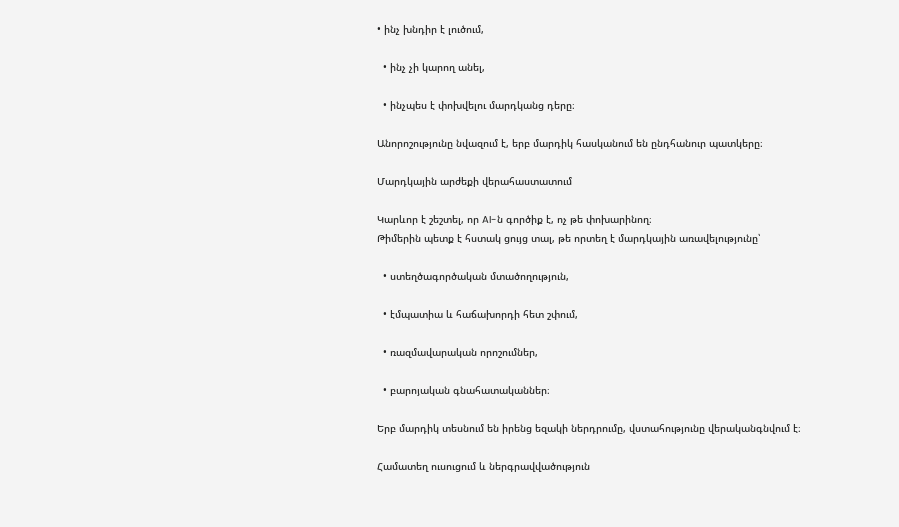• ինչ խնդիր է լուծում,

  • ինչ չի կարող անել,

  • ինչպես է փոխվելու մարդկանց դերը։

Անորոշությունը նվազում է, երբ մարդիկ հասկանում են ընդհանուր պատկերը։

Մարդկային արժեքի վերահաստատում

Կարևոր է շեշտել, որ AI-ն գործիք է, ոչ թե փոխարինող։
Թիմերին պետք է հստակ ցույց տալ, թե որտեղ է մարդկային առավելությունը՝

  • ստեղծագործական մտածողություն,

  • էմպատիա և հաճախորդի հետ շփում,

  • ռազմավարական որոշումներ,

  • բարոյական գնահատականներ։

Երբ մարդիկ տեսնում են իրենց եզակի ներդրումը, վստահությունը վերականգնվում է։

Համատեղ ուսուցում և ներգրավվածություն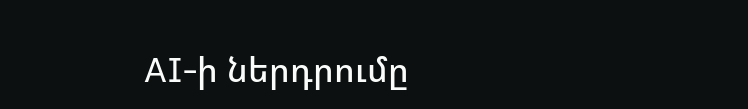AI-ի ներդրումը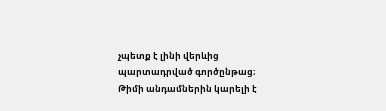չպետք է լինի վերևից պարտադրված գործընթաց։
Թիմի անդամներին կարելի է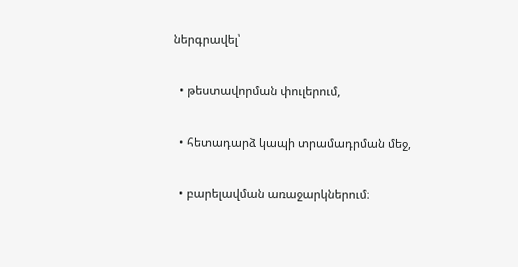ներգրավել՝

  • թեստավորման փուլերում,

  • հետադարձ կապի տրամադրման մեջ,

  • բարելավման առաջարկներում։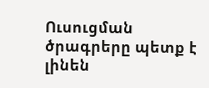Ուսուցման ծրագրերը պետք է լինեն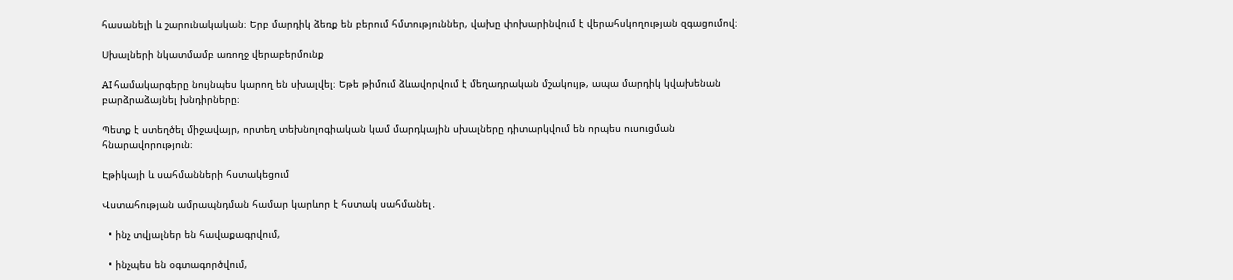հասանելի և շարունակական։ Երբ մարդիկ ձեռք են բերում հմտություններ, վախը փոխարինվում է վերահսկողության զգացումով։

Սխալների նկատմամբ առողջ վերաբերմունք

AI համակարգերը նույնպես կարող են սխալվել։ Եթե թիմում ձևավորվում է մեղադրական մշակույթ, ապա մարդիկ կվախենան բարձրաձայնել խնդիրները։

Պետք է ստեղծել միջավայր, որտեղ տեխնոլոգիական կամ մարդկային սխալները դիտարկվում են որպես ուսուցման հնարավորություն։

Էթիկայի և սահմանների հստակեցում

Վստահության ամրապնդման համար կարևոր է հստակ սահմանել․

  • ինչ տվյալներ են հավաքագրվում,

  • ինչպես են օգտագործվում,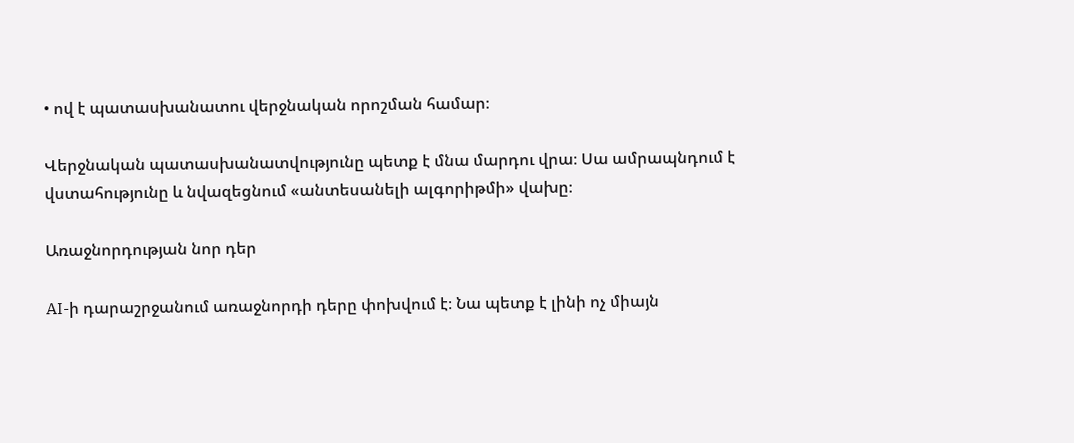• ով է պատասխանատու վերջնական որոշման համար։

Վերջնական պատասխանատվությունը պետք է մնա մարդու վրա։ Սա ամրապնդում է վստահությունը և նվազեցնում «անտեսանելի ալգորիթմի» վախը։

Առաջնորդության նոր դեր

AI-ի դարաշրջանում առաջնորդի դերը փոխվում է։ Նա պետք է լինի ոչ միայն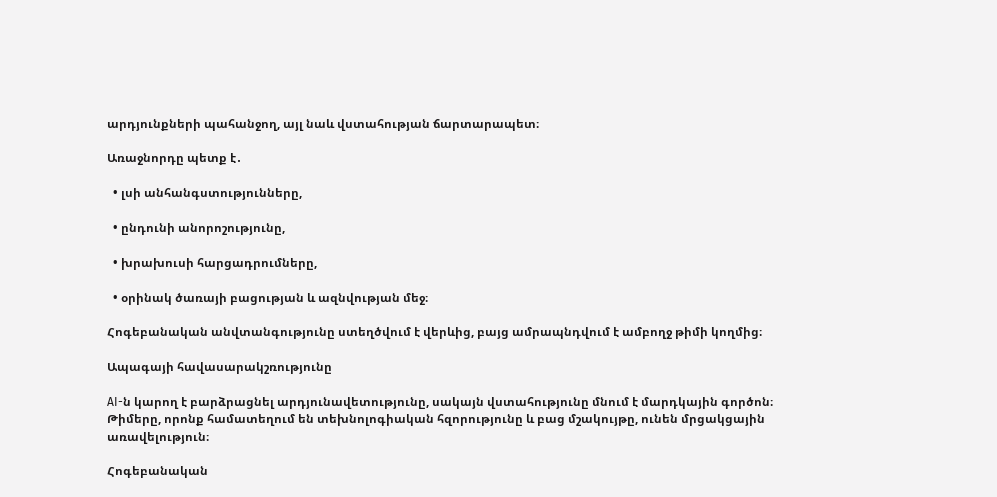արդյունքների պահանջող, այլ նաև վստահության ճարտարապետ։

Առաջնորդը պետք է․

  • լսի անհանգստությունները,

  • ընդունի անորոշությունը,

  • խրախուսի հարցադրումները,

  • օրինակ ծառայի բացության և ազնվության մեջ։

Հոգեբանական անվտանգությունը ստեղծվում է վերևից, բայց ամրապնդվում է ամբողջ թիմի կողմից։

Ապագայի հավասարակշռությունը

AI-ն կարող է բարձրացնել արդյունավետությունը, սակայն վստահությունը մնում է մարդկային գործոն։ Թիմերը, որոնք համատեղում են տեխնոլոգիական հզորությունը և բաց մշակույթը, ունեն մրցակցային առավելություն։

Հոգեբանական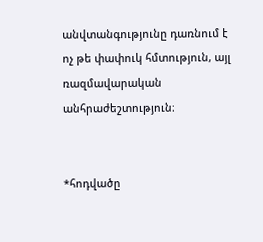անվտանգությունը դառնում է ոչ թե փափուկ հմտություն, այլ ռազմավարական անհրաժեշտություն։


*հոդվածը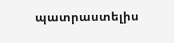պատրաստելիս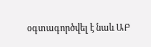օգտագործվել է նաև ԱԲ